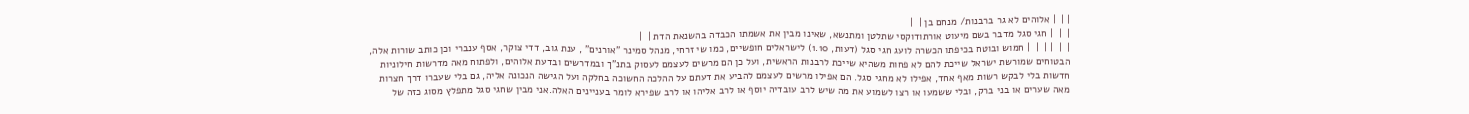| |  | אלוהים לא גר ברבנות/ מנחם בן |  |
|  |  | חגי סגל מדבר בשם מיעוט אורתודוקסי שתלטן ומתנשא, שאינו מבין את אשמתו הכבדה בהשנאת הדת |  |
|  |  | |  |  | חמוש ובוטח בכיפתו הכשרה לועג חגי סגל (דעות, 1.10) לישראלים חופשיים, כמו שי זרחי, מנהל סמינר "אורנים" , ענת גוב, דדי צוקר, אסף ענברי וכן כותב שורות אלה, הבטוחים שמורשת ישראל שייכת להם לא פחות משהיא שייכת לרבנות הראשית, ועל כן הם מרשים לעצמם לעסוק בתנ"ך ובמדרשים ובדעת אלוהים, ולפתוח מאה מדרשות חילוניות חדשות בלי לבקש רשות מאף אחד, אפילו לא מחגי סגל. הם אפילו מרשים לעצמם להביע את דעתם על ההלכה החשוכה בחלקה ועל הגישה הנכונה אליה, גם בלי שעברו דרך חצרות מאה שערים או בני ברק, ובלי ששמעו או רצו לשמוע את מה שיש לרב עובדיה יוסף או לרב אליהו או לרב שפירא לומר בעניינים האלה.אני מבין שחגי סגל מתפלץ מסוג כזה של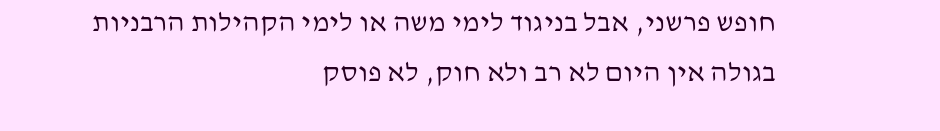חופש פרשני, אבל בניגוד לימי משה או לימי הקהילות הרבניות בגולה אין היום לא רב ולא חוק, לא פוסק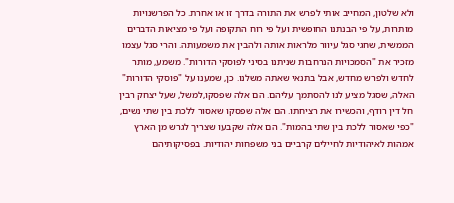ולא שלטון, המחייב אותי לפרש את התורה בדרך זו או אחרת. כל הפרשנויות מותרות, על פי הבנתנו החופשית ועל פי רוח התקופה ועל פי מציאות הדברים הממשית, שחגי סגל עיוור מלראות אותה ולהבין את משמעותה. והרי סגל עצמו מזכיר את "הסמכויות הנרחבות שניתנו בסיני לפוסקי הדורות". משמע, מותר לחדש ולפרש מחדש, אבל בתנאי שאתה משלנו. כן, שמענו על "פוסקי הדורות" האלה, שסגל מציע לנו להסתמך עליהם. הם אלה שפסקו,למשל, שעל יצחק רבין חל דין רודף, והכשירו את רציחתו. הם אלה שפסקו שאסור ללכת בין שתי נשים, "כפי שאסור ללכת בין שתי בהמות". הם אלה שקבעו שצריך לגרש מן הארץ אמהות לאיהודיות לחיילים קרביים בני משפחות יהודיות. בפסיקותיהם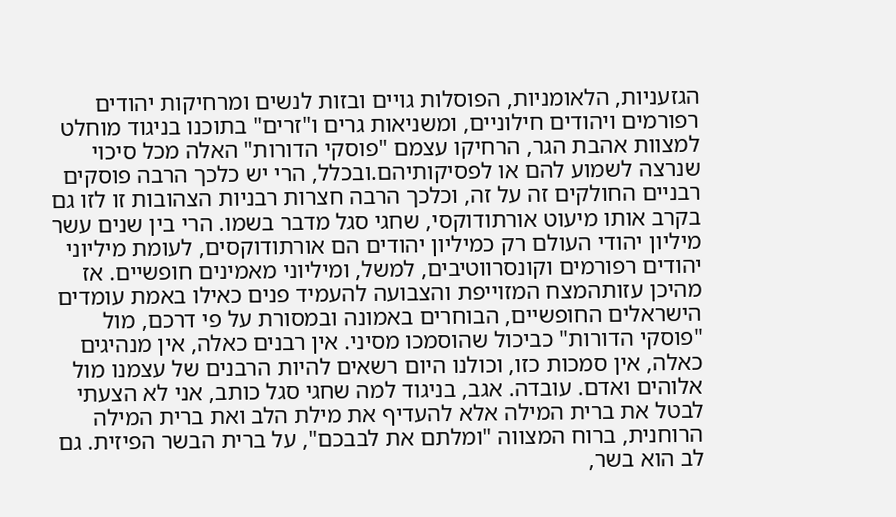הגזעניות, הלאומניות, הפוסלות גויים ובזות לנשים ומרחיקות יהודים רפורמים ויהודים חילוניים, ומשניאות גרים ו"זרים" בתוכנו בניגוד מוחלט למצוות אהבת הגר, הרחיקו עצמם "פוסקי הדורות" האלה מכל סיכוי שנרצה לשמוע להם או לפסיקותיהם.ובכלל, הרי יש כלכך הרבה פוסקים רבניים החולקים זה על זה, וכלכך הרבה חצרות רבניות הצהובות זו לזו גם בקרב אותו מיעוט אורתודוקסי, שחגי סגל מדבר בשמו. הרי בין שנים עשר מיליון יהודי העולם רק כמיליון יהודים הם אורתודוקסים, לעומת מיליוני יהודים רפורמים וקונסרווטיבים, למשל, ומיליוני מאמינים חופשיים. אז מהיכן עזותהמצח המזוייפת והצבועה להעמיד פנים כאילו באמת עומדים הישראלים החופשיים, הבוחרים באמונה ובמסורת על פי דרכם, מול "פוסקי הדורות" כביכול שהוסמכו מסיני. אין רבנים כאלה, אין מנהיגים כאלה, אין סמכות כזו, וכולנו היום רשאים להיות הרבנים של עצמנו מול אלוהים ואדם. עובדה. אגב, בניגוד למה שחגי סגל כותב, אני לא הצעתי לבטל את ברית המילה אלא להעדיף את מילת הלב ואת ברית המילה הרוחנית, ברוח המצווה "ומלתם את לבבכם", על ברית הבשר הפיזית. גם לב הוא בשר,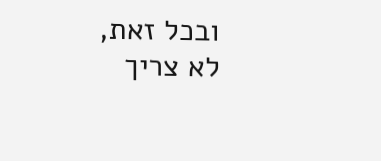ובכל זאת, לא צריך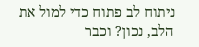ניתוח לב פתוח כדי למול את הלב, נכון? וכבר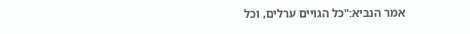אמר הנביא:"כל הגויים ערלים, וכל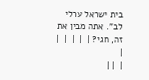בית ישראל ערלי לב". אתה מבין את זה, חגי? |  |  |  |  |
|
|  | |